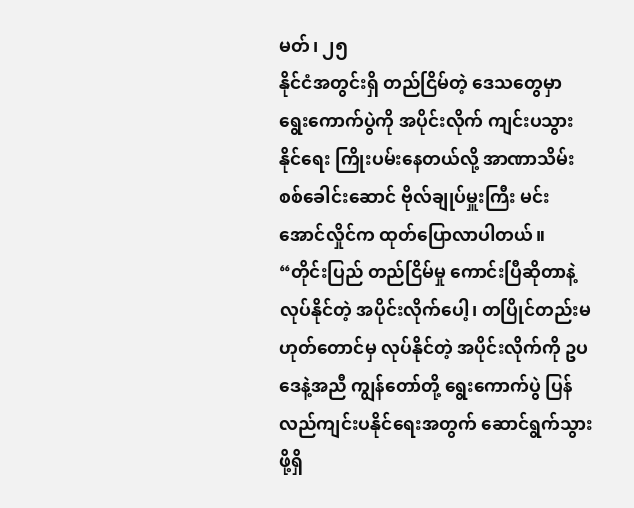မတ်၊ ၂၅
နိုင်ငံအတွင်းရှိ တည်ငြိမ်တဲ့ ဒေသတွေမှာ ရွေးကောက်ပွဲကို အပိုင်းလိုက် ကျင်းပသွားနိုင်ရေး ကြိုးပမ်းနေတယ်လို့ အာဏာသိမ်း စစ်ခေါင်းဆောင် ဗိုလ်ချုပ်မှူးကြီး မင်းအောင်လှိုင်က ထုတ်ပြောလာပါတယ်။
“တိုင်းပြည် တည်ငြိမ်မှု ကောင်းပြီဆိုတာနဲ့ လုပ်နိုင်တဲ့ အပိုင်းလိုက်ပေါ့၊ တပြိုင်တည်းမဟုတ်တောင်မှ လုပ်နိုင်တဲ့ အပိုင်းလိုက်ကို ဥပဒေနဲ့အညီ ကျွန်တော်တို့ ရွေးကောက်ပွဲ ပြန်လည်ကျင်းပနိုင်ရေးအတွက် ဆောင်ရွက်သွားဖို့ရှိ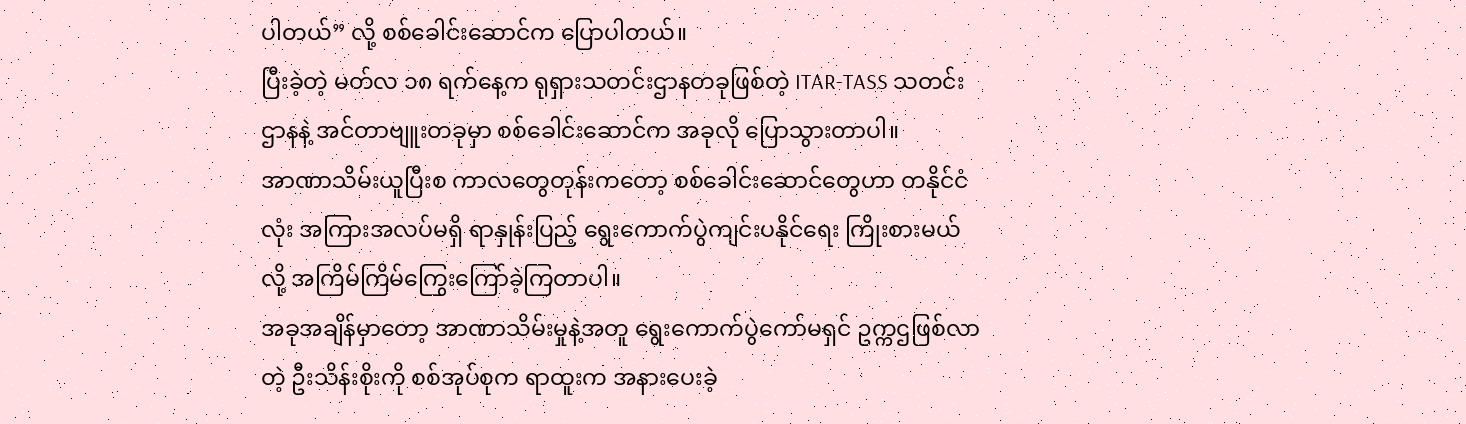ပါတယ်” လို့ စစ်ခေါင်းဆောင်က ပြောပါတယ်။
ပြီးခဲ့တဲ့ မတ်လ ၁၈ ရက်နေ့က ရုရှားသတင်းဌာနတခုဖြစ်တဲ့ ITAR-TASS သတင်းဌာနနဲ့ အင်တာဗျူးတခုမှာ စစ်ခေါင်းဆောင်က အခုလို ပြောသွားတာပါ။
အာဏာသိမ်းယူပြီးစ ကာလတွေတုန်းကတော့ စစ်ခေါင်းဆောင်တွေဟာ တနိုင်ငံလုံး အကြားအလပ်မရှိ ရာနှုန်းပြည့် ရွေးကောက်ပွဲကျင်းပနိုင်ရေး ကြိုးစားမယ်လို့ အကြိမ်ကြိမ်ကြွေးကြော်ခဲ့ကြတာပါ။
အခုအချိန်မှာတော့ အာဏာသိမ်းမှုနဲ့အတူ ရွေးကောက်ပွဲကော်မရှင် ဥက္ကဌဖြစ်လာတဲ့ ဦးသိန်းစိုးကို စစ်အုပ်စုက ရာထူးက အနားပေးခဲ့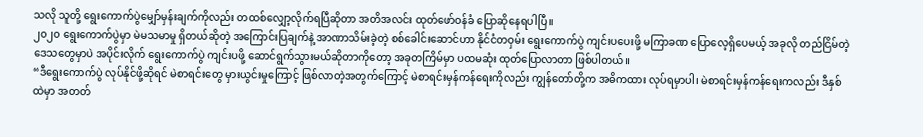သလို သူတို့ ရွေးကောက်ပွဲမျှော်မှန်းချက်ကိုလည်း တထစ်လျှော့လိုက်ရပြီဆိုတာ အတိအလင်း ထုတ်ဖော်ဝန်ခံ ပြောဆိုနေရပါပြီ။
၂၀၂၀ ရွေးကောက်ပွဲမှာ မဲမသမာမှု ရှိတယ်ဆိုတဲ့ အကြောင်းပြချက်နဲ့ အာဏာသိမ်းခဲ့တဲ့ စစ်ခေါင်းဆောင်ဟာ နိုင်ငံတဝှမ်း ရွေးကောက်ပွဲ ကျင်းပပေးဖို့ မကြာခဏ ပြောလေ့ရှိပေမယ့် အခုလို တည်ငြိမ်တဲ့ဒေသတွေမှာပဲ အပိုင်းလိုက် ရွေးကောက်ပွဲ ကျင်းပဖို့ ဆောင်ရွက်သွားမယ်ဆိုတာကိုတော့ အခုတကြိမ်မှာ ပထမဆုံး ထုတ်ပြောလာတာ ဖြစ်ပါတယ်။
“ဒီရွေးကောက်ပွဲ လုပ်နိုင်ဖို့ဆိုရင် မဲစာရင်းတွေ မှားယွင်းမှုကြောင့် ဖြစ်လာတဲ့အတွက်ကြောင့် မဲစာရင်းမှန်ကန်ရေးကိုလည်း ကျွန်တော်တို့က အဓိကထား လုပ်ရမှာပါ၊ မဲစာရင်းမှန်ကန်ရေးကလည်း ဒီနှစ်ထဲမှာ အတတ်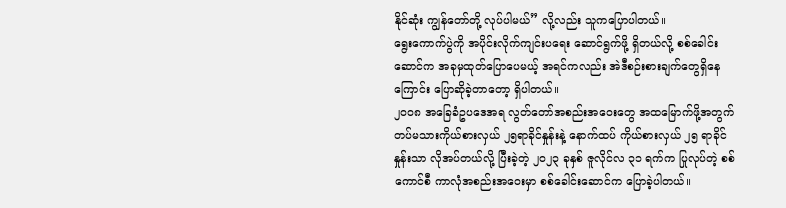နိုင်ဆုံး ကျွန်တော်တို့ လုပ်ပါမယ်” လို့လည်း သူကပြောပါတယ်။
ရွေးကောက်ပွဲကို အပိုင်းလိုက်ကျင်းပရေး ဆောင်ရွက်ဖို့ ရှိတယ်လို့ စစ်ခေါင်းဆောင်က အခုမှထုတ်ပြောပေမယ့် အရင်ကလည်း အဲဒီစဉ်းစားချက်တွေရှိနေကြောင်း ပြောဆိုခဲ့တာတော့ ရှိပါတယ်။
၂၀၀၈ အခြေခံဥပဒေအရ လွတ်တော်အစည်းအဝေးတွေ အထမြောက်ဖို့အတွက် တပ်မသားကိုယ်စားလှယ် ၂၅ရာခိုင်နှုန်းနဲ့ နောက်ထပ် ကိုယ်စားလှယ် ၂၅ ရာခိုင်နှုန်းသာ လိုအပ်တယ်လို့ ပြီးခဲ့တဲ့ ၂၀၂၃ ခုနှစ် ဇူလိုင်လ ၃၁ ရက်က ပြုလုပ်တဲ့ စစ်ကောင်စီ ကာလုံအစည်းအဝေးမှာ စစ်ခေါင်းဆောင်က ပြောခဲ့ပါတယ်။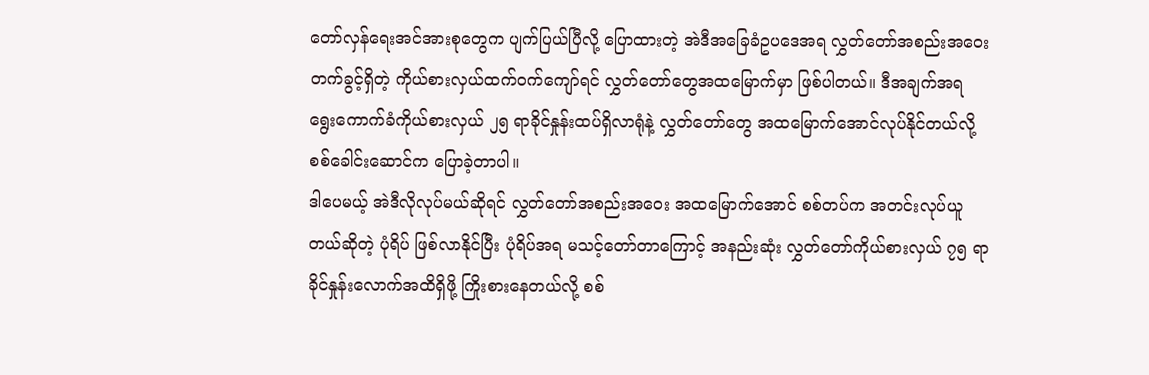တော်လှန်ရေးအင်အားစုတွေက ပျက်ပြယ်ပြီလို့ ပြောထားတဲ့ အဲဒီအခြေခံဥပဒေအရ လွှတ်တော်အစည်းအဝေးတက်ခွင့်ရှိတဲ့ ကိုယ်စားလှယ်ထက်ဝက်ကျော်ရင် လွှတ်တော်တွေအထမြောက်မှာ ဖြစ်ပါတယ်။ ဒီအချက်အရ ရွေးကောက်ခံကိုယ်စားလှယ် ၂၅ ရာခိုင်နှုန်းထပ်ရှိလာရုံနဲ့ လွှတ်တော်တွေ အထမြောက်အောင်လုပ်နိုင်တယ်လို့ စစ်ခေါင်းဆောင်က ပြောခဲ့တာပါ။
ဒါပေမယ့် အဲဒီလိုလုပ်မယ်ဆိုရင် လွှတ်တော်အစည်းအဝေး အထမြောက်အောင် စစ်တပ်က အတင်းလုပ်ယူတယ်ဆိုတဲ့ ပုံရိပ် ဖြစ်လာနိုင်ပြီး ပုံရိပ်အရ မသင့်တော်တာကြောင့် အနည်းဆုံး လွှတ်တော်ကိုယ်စားလှယ် ၇၅ ရာခိုင်နှုန်းလောက်အထိရှိဖို့ ကြိုးစားနေတယ်လို့ စစ်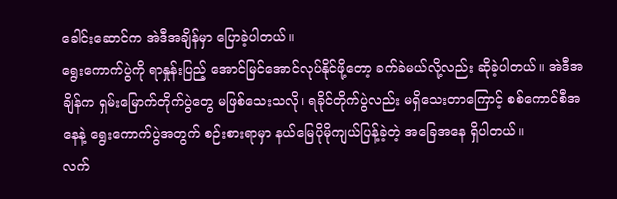ခေါင်းဆောင်က အဲဒီအချိန်မှာ ပြောခဲ့ပါတယ်။
ရွေးကောက်ပွဲကို ရာနှုန်းပြည့် အောင်မြင်အောင်လုပ်နိုင်ဖို့တော့ ခက်ခဲမယ်လို့လည်း ဆိုခဲ့ပါတယ်။ အဲဒီအချိန်က ရှမ်းမြောက်တိုက်ပွဲတွေ မဖြစ်သေးသလို၊ ရခိုင်တိုက်ပွဲလည်း မရှိသေးတာကြောင့် စစ်ကောင်စီအနေနဲ့ ရွေးကောက်ပွဲအတွက် စဉ်းစားရာမှာ နယ်မြေပိုမိုကျယ်ပြန့်ခဲ့တဲ့ အခြေအနေ ရှိပါတယ်။
လက်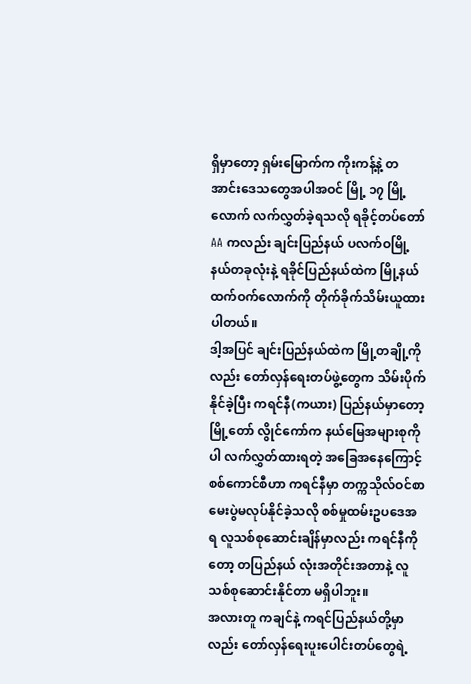ရှိမှာတော့ ရှမ်းမြောက်က ကိုးကန့်နဲ့ တအာင်းဒေသတွေအပါအဝင် မြို့ ၁၇ မြို့လောက် လက်လွှတ်ခဲ့ရသလို ရခိုင့်တပ်တော် AA ကလည်း ချင်းပြည်နယ် ပလက်ဝမြို့နယ်တခုလုံးနဲ့ ရခိုင်ပြည်နယ်ထဲက မြို့နယ်ထက်ဝက်လောက်ကို တိုက်ခိုက်သိမ်းယူထားပါတယ်။
ဒါ့အပြင် ချင်းပြည်နယ်ထဲက မြို့တချို့ကိုလည်း တော်လှန်ရေးတပ်ဖွဲ့တွေက သိမ်းပိုက်နိုင်ခဲ့ပြီး ကရင်နီ(ကယား) ပြည်နယ်မှာတော့ မြို့တော် လွိုင်ကော်က နယ်မြေအများစုကိုပါ လက်လွှတ်ထားရတဲ့ အခြေအနေကြောင့် စစ်ကောင်စီဟာ ကရင်နီမှာ တက္ကသိုလ်ဝင်စာမေးပွဲမလုပ်နိုင်ခဲ့သလို စစ်မှုထမ်းဥပဒေအရ လူသစ်စုဆောင်းချိန်မှာလည်း ကရင်နီကိုတော့ တပြည်နယ် လုံးအတိုင်းအတာနဲ့ လူသစ်စုဆောင်းနိုင်တာ မရှိပါဘူး။
အလားတူ ကချင်နဲ့ ကရင်ပြည်နယ်တို့မှာလည်း တော်လှန်ရေးပူးပေါင်းတပ်တွေရဲ့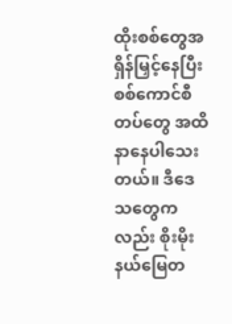ထိုးစစ်တွေအရှိန်မြှင့်နေပြီး စစ်ကောင်စီတပ်တွေ အထိနာနေပါသေးတယ်။ ဒီဒေသတွေကလည်း စိုးမိုးနယ်မြေတ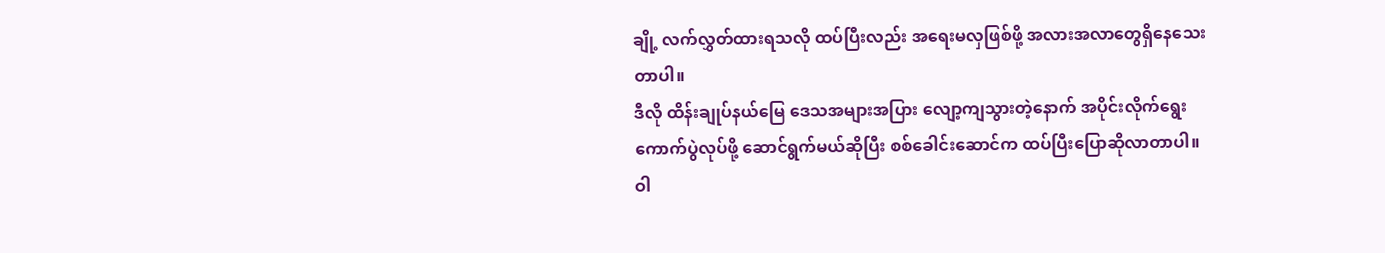ချို့ လက်လွှတ်ထားရသလို ထပ်ပြီးလည်း အရေးမလှဖြစ်ဖို့ အလားအလာတွေရှိနေသေးတာပါ။
ဒီလို ထိန်းချုပ်နယ်မြေ ဒေသအများအပြား လျော့ကျသွားတဲ့နောက် အပိုင်းလိုက်ရွေးကောက်ပွဲလုပ်ဖို့ ဆောင်ရွက်မယ်ဆိုပြီး စစ်ခေါင်းဆောင်က ထပ်ပြီးပြောဆိုလာတာပါ။
ဝါ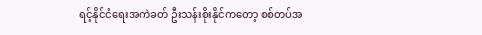ရင့်နိုင်ငံရေးအကဲခတ် ဦးသန်းစိုးနိုင်ကတော့ စစ်တပ်အ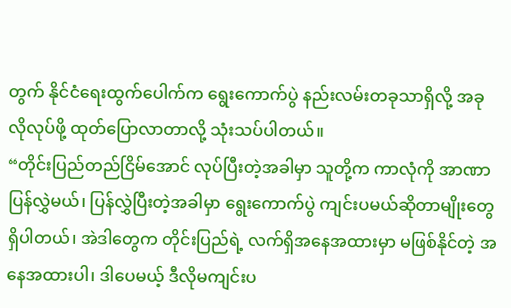တွက် နိုင်ငံရေးထွက်ပေါက်က ရွေးကောက်ပွဲ နည်းလမ်းတခုသာရှိလို့ အခုလိုလုပ်ဖို့ ထုတ်ပြောလာတာလို့ သုံးသပ်ပါတယ်။
“တိုင်းပြည်တည်ငြိမ်အောင် လုပ်ပြီးတဲ့အခါမှာ သူတို့က ကာလုံကို အာဏာပြန်လွှဲမယ်၊ ပြန်လွှဲပြီးတဲ့အခါမှာ ရွေးကောက်ပွဲ ကျင်းပမယ်ဆိုတာမျိုးတွေ ရှိပါတယ်၊ အဲဒါတွေက တိုင်းပြည်ရဲ့ လက်ရှိအနေအထားမှာ မဖြစ်နိုင်တဲ့ အနေအထားပါ၊ ဒါပေမယ့် ဒီလိုမကျင်းပ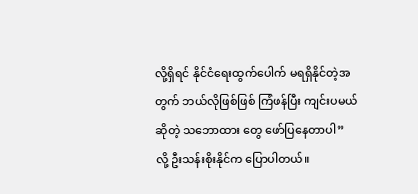လို့ရှိရင် နိုင်ငံရေးထွက်ပေါက် မရရှိနိုင်တဲ့အတွက် ဘယ်လိုဖြစ်ဖြစ် ကြံဖန်ပြီး ကျင်းပမယ်ဆိုတဲ့ သဘောထား တွေ ဖော်ပြနေတာပါ” လို့ ဦးသန်းစိုးနိုင်က ပြောပါတယ်။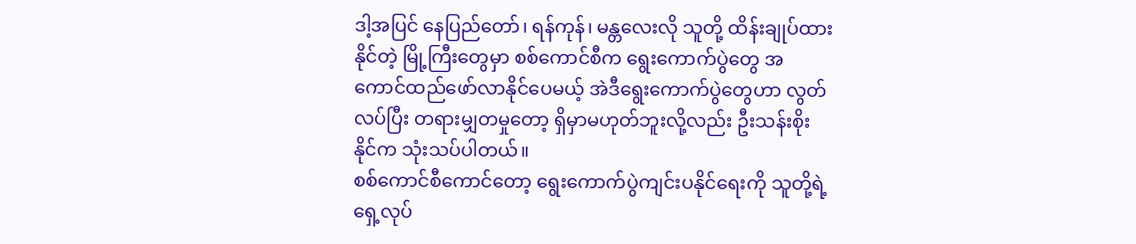ဒါ့အပြင် နေပြည်တော်၊ ရန်ကုန်၊ မန္တလေးလို သူတို့ ထိန်းချုပ်ထားနိုင်တဲ့ မြို့ကြီးတွေမှာ စစ်ကောင်စီက ရွေးကောက်ပွဲတွေ အကောင်ထည်ဖော်လာနိုင်ပေမယ့် အဲဒီရွေးကောက်ပွဲတွေဟာ လွတ်လပ်ပြီး တရားမျှတမှုတော့ ရှိမှာမဟုတ်ဘူးလို့လည်း ဦးသန်းစိုးနိုင်က သုံးသပ်ပါတယ်။
စစ်ကောင်စီကောင်တော့ ရွေးကောက်ပွဲကျင်းပနိုင်ရေးကို သူတို့ရဲ့ ရှေ့လုပ်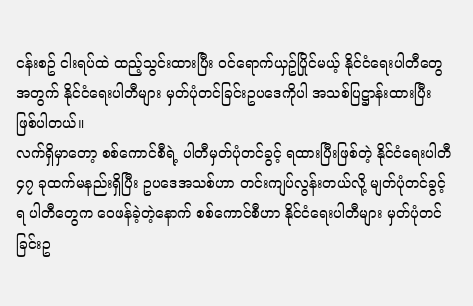ငန်းစဥ် ငါးရပ်ထဲ ထည့်သွင်းထားပြီး ဝင်ရောက်ယှဥ်ပြိုင်မယ့် နိုင်ငံရေးပါတီတွေအတွက် နိုင်ငံရေးပါတီများ မှတ်ပုံတင်ခြင်းဥပဒေကိုပါ အသစ်ပြဋ္ဌာန်းထားပြီး ဖြစ်ပါတယ်။
လက်ရှိမှာတော့ စစ်ကောင်စီရဲ့ ပါတီမှတ်ပုံတင်ခွင့် ရထားပြီးဖြစ်တဲ့ နိုင်ငံရေးပါတီ ၄၇ ခုထက်မနည်းရှိပြီး ဥပဒေအသစ်ဟာ တင်းကျပ်လွန်းတယ်လို့ မျတ်ပုံတင်ခွင့်ရ ပါတီတွေက ဝေဖန်ခဲ့တဲ့နောက် စစ်ကောင်စီဟာ နိုင်ငံရေးပါတီများ မှတ်ပုံတင်ခြင်းဥ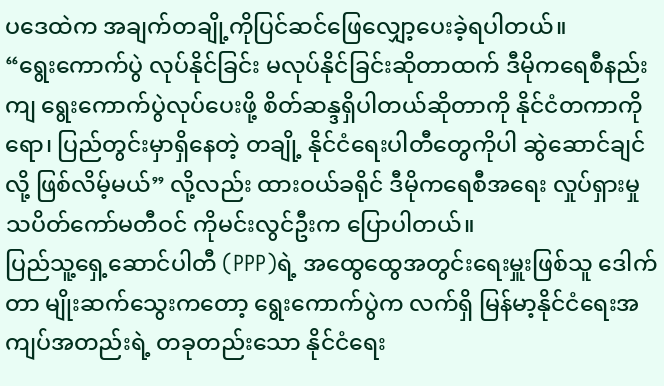ပဒေထဲက အချက်တချို့ကိုပြင်ဆင်ဖြေလျှော့ပေးခဲ့ရပါတယ်။
“ရွေးကောက်ပွဲ လုပ်နိုင်ခြင်း မလုပ်နိုင်ခြင်းဆိုတာထက် ဒီမိုကရေစီနည်းကျ ရွေးကောက်ပွဲလုပ်ပေးဖို့ စိတ်ဆန္ဒရှိပါတယ်ဆိုတာကို နိုင်ငံတကာကိုရော၊ ပြည်တွင်းမှာရှိနေတဲ့ တချို့ နိုင်ငံရေးပါတီတွေကိုပါ ဆွဲဆောင်ချင်လို့ ဖြစ်လိမ့်မယ်” လို့လည်း ထားဝယ်ခရိုင် ဒီမိုကရေစီအရေး လှုပ်ရှားမှုသပိတ်ကော်မတီဝင် ကိုမင်းလွင်ဦးက ပြောပါတယ်။
ပြည်သူ့ရှေ့ဆောင်ပါတီ (PPP)ရဲ့ အထွေထွေအတွင်းရေးမှူးဖြစ်သူ ဒေါက်တာ မျိုးဆက်သွေးကတော့ ရွေးကောက်ပွဲက လက်ရှိ မြန်မာ့နိုင်ငံရေးအကျပ်အတည်းရဲ့ တခုတည်းသော နိုင်ငံရေး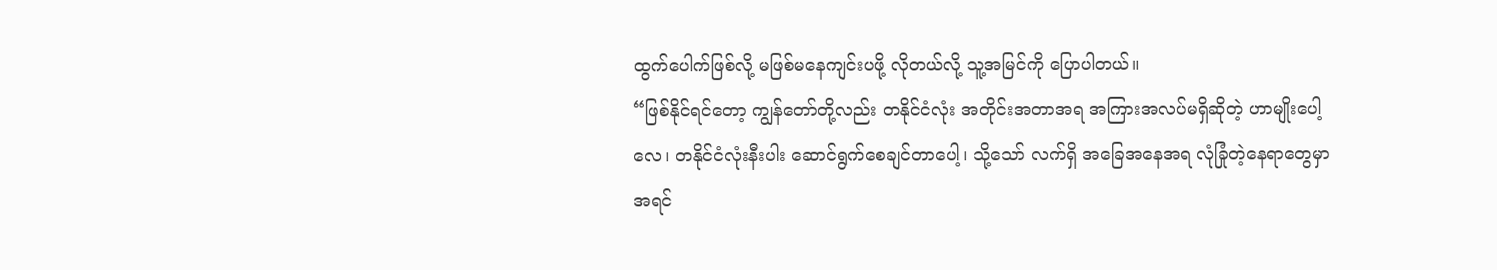ထွက်ပေါက်ဖြစ်လို့ မဖြစ်မနေကျင်းပဖို့ လိုတယ်လို့ သူ့အမြင်ကို ပြောပါတယ်။
“ဖြစ်နိုင်ရင်တော့ ကျွန်တော်တို့လည်း တနိုင်ငံလုံး အတိုင်းအတာအရ အကြားအလပ်မရှိဆိုတဲ့ ဟာမျိုးပေါ့လေ၊ တနိုင်ငံလုံးနီးပါး ဆောင်ရွက်စေချင်တာပေါ့၊ သို့သော် လက်ရှိ အခြေအနေအရ လုံခြုံတဲ့နေရာတွေမှာ အရင်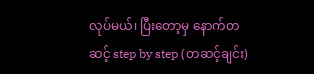လုပ်မယ်၊ ပြီးတော့မှ နောက်တဆင့် step by step (တဆင့်ချင်း)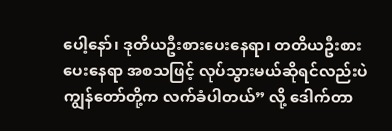ပေါ့နော်၊ ဒုတိယဦးစားပေးနေရာ၊ တတိယဦးစားပေးနေရာ အစသဖြင့် လုပ်သွားမယ်ဆိုရင်လည်းပဲ ကျွန်တော်တို့က လက်ခံပါတယ်” လို့ ဒေါက်တာ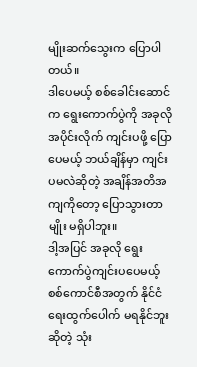မျိုးဆက်သွေးက ပြောပါတယ်။
ဒါပေမယ့် စစ်ခေါင်းဆောင်က ရွေးကောက်ပွဲကို အခုလို အပိုင်းလိုက် ကျင်းပဖို့ ပြောပေမယ့် ဘယ်ချိန်မှာ ကျင်းပမလဲဆိုတဲ့ အချိန်အတိအကျကိုတော့ ပြောသွားတာမျိုး မရှိပါဘူး။
ဒါ့အပြင် အခုလို ရွေးကောက်ပွဲကျင်းပပေမယ့် စစ်ကောင်စီအတွက် နိုင်ငံရေးထွက်ပေါက် မရနိုင်ဘူးဆိုတဲ့ သုံး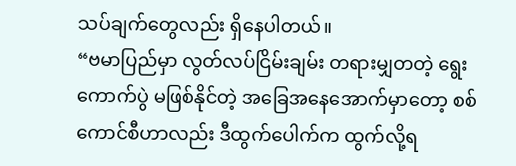သပ်ချက်တွေလည်း ရှိနေပါတယ်။
“ဗမာပြည်မှာ လွတ်လပ်ငြိမ်းချမ်း တရားမျှတတဲ့ ရွေးကောက်ပွဲ မဖြစ်နိုင်တဲ့ အခြေအနေအောက်မှာတော့ စစ်ကောင်စီဟာလည်း ဒီထွက်ပေါက်က ထွက်လို့ရ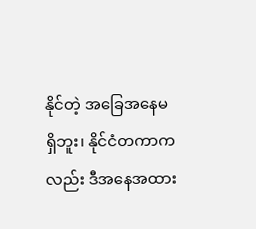နိုင်တဲ့ အခြေအနေမရှိဘူး၊ နိုင်ငံတကာကလည်း ဒီအနေအထား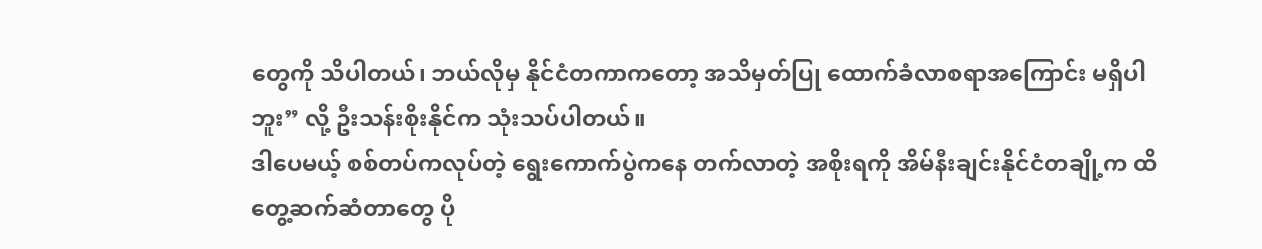တွေကို သိပါတယ်၊ ဘယ်လိုမှ နိုင်ငံတကာကတော့ အသိမှတ်ပြု ထောက်ခံလာစရာအကြောင်း မရှိပါဘူး” လို့ ဦးသန်းစိုးနိုင်က သုံးသပ်ပါတယ်။
ဒါပေမယ့် စစ်တပ်ကလုပ်တဲ့ ရွေးကောက်ပွဲကနေ တက်လာတဲ့ အစိုးရကို အိမ်နီးချင်းနိုင်ငံတချို့က ထိတွေ့ဆက်ဆံတာတွေ ပို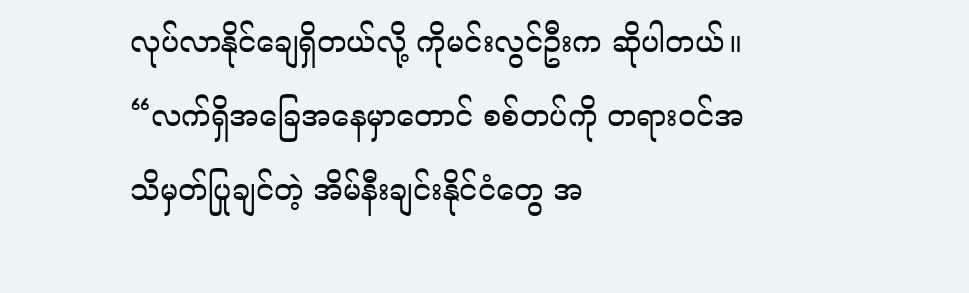လုပ်လာနိုင်ချေရှိတယ်လို့ ကိုမင်းလွင်ဦးက ဆိုပါတယ်။
“လက်ရှိအခြေအနေမှာတောင် စစ်တပ်ကို တရားဝင်အသိမှတ်ပြုချင်တဲ့ အိမ်နီးချင်းနိုင်ငံတွေ အ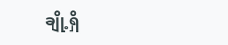ချို့ရှိ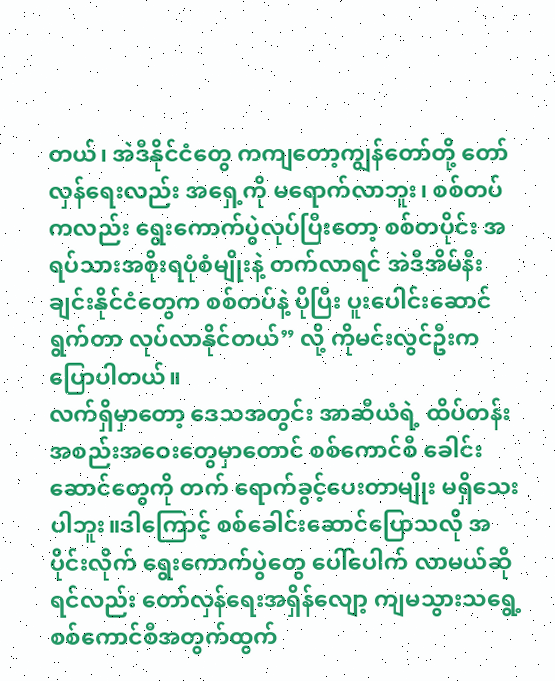တယ်၊ အဲဒီနိုင်ငံတွေ ကကျတော့ကျွန်တော်တို့ တော်လှန်ရေးလည်း အရှေ့ကို မရောက်လာဘူး၊ စစ်တပ်ကလည်း ရွေးကောက်ပွဲလုပ်ပြီးတော့ စစ်တပိုင်း အရပ်သားအစိုးရပုံစံမျိုးနဲ့ တက်လာရင် အဲဒီအိမ်နီးချင်းနိုင်ငံတွေက စစ်တပ်နဲ့ ပိုပြီး ပူးပေါင်းဆောင်ရွက်တာ လုပ်လာနိုင်တယ်” လို့ ကိုမင်းလွင်ဦးက ပြောပါတယ်။
လက်ရှိမှာတော့ ဒေသအတွင်း အာဆီယံရဲ့ ထိပ်တန်းအစည်းအဝေးတွေမှာတောင် စစ်ကောင်စီ ခေါင်းဆောင်တွေကို တက် ရောက်ခွင့်ပေးတာမျိုး မရှိသေးပါဘူး။ဒါကြောင့် စစ်ခေါင်းဆောင်ပြောသလို အပိုင်းလိုက် ရွေးကောက်ပွဲတွေ ပေါ်ပေါက် လာမယ်ဆိုရင်လည်း တော်လှန်ရေးအရှိန်လျော့ ကျမသွားသရွေ့ စစ်ကောင်စီအတွက်ထွက်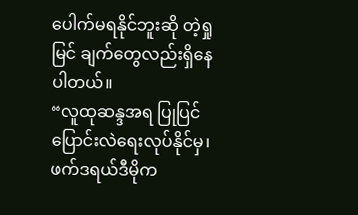ပေါက်မရနိုင်ဘူးဆို တဲ့ရှုမြင် ချက်တွေလည်းရှိနေပါတယ်။
“လူထုဆန္ဒအရ ပြုပြင်ပြောင်းလဲရေးလုပ်နိုင်မှ၊ ဖက်ဒရယ်ဒီမိုက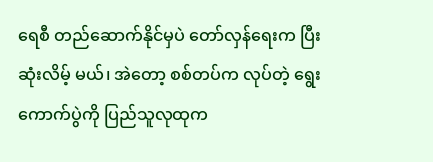ရေစီ တည်ဆောက်နိုင်မှပဲ တော်လှန်ရေးက ပြီးဆုံးလိမ့် မယ်၊ အဲတော့ စစ်တပ်က လုပ်တဲ့ ရွေးကောက်ပွဲကို ပြည်သူလုထုက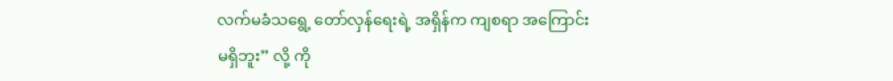လက်မခံသရွေ့ တော်လှန်ရေးရဲ့ အရှိန်က ကျစရာ အကြောင်းမရှိဘူး” လို့ ကို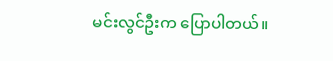မင်းလွင်ဦးက ပြောပါတယ်။